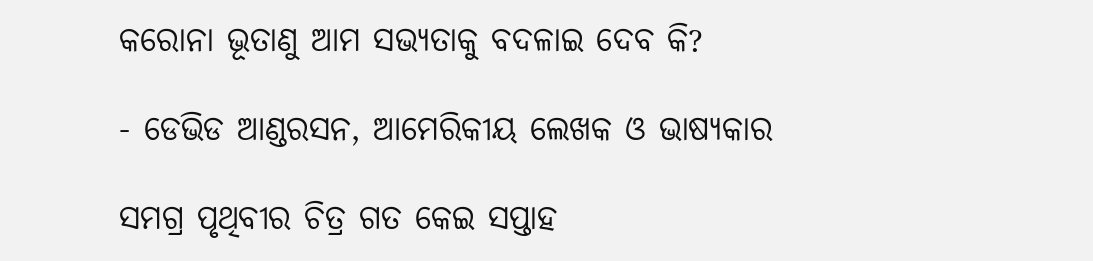କରୋନା ଭୂତାଣୁ ଆମ ସଭ୍ୟତାକୁ ବଦଳାଇ ଦେବ କି?

- ଡେଭିଡ ଆଣ୍ଡରସନ, ଆମେରିକୀୟ ଲେଖକ ଓ ଭାଷ୍ୟକାର

ସମଗ୍ର ପୃଥିବୀର ଚିତ୍ର ଗତ କେଇ ସପ୍ତାହ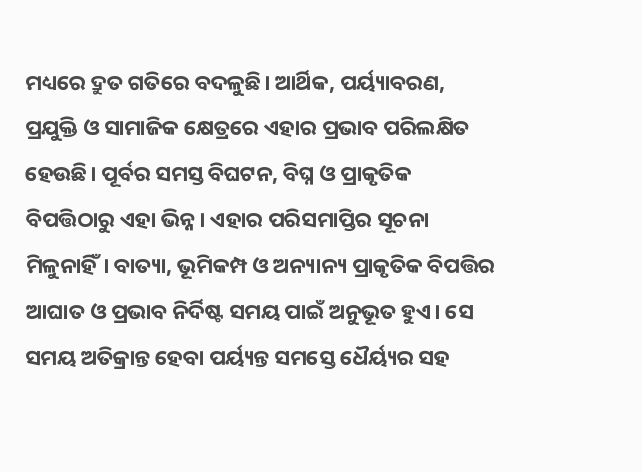ମଧ୍ୟରେ ଦ୍ରୁତ ଗତିରେ ବଦଳୁଛି। ଆର୍ଥିକ, ପର୍ୟ୍ୟାବରଣ, ପ୍ରଯୁକ୍ତି ଓ ସାମାଜିକ କ୍ଷେତ୍ରରେ ଏହାର ପ୍ରଭାବ ପରିଲକ୍ଷିତ ହେଉଛି। ପୂର୍ବର ସମସ୍ତ ବିଘଟନ, ବିଘ୍ନ ଓ ପ୍ରାକୃତିକ ବିପତ୍ତିଠାରୁ ଏହା ଭିନ୍ନ। ଏହାର ପରିସମାପ୍ତିର ସୂଚନା ମିଳୁନାହିଁ। ବାତ୍ୟା, ଭୂମିକମ୍ପ ଓ ଅନ୍ୟାନ୍ୟ ପ୍ରାକୃତିକ ବିପତ୍ତିର ଆଘାତ ଓ ପ୍ରଭାବ ନିର୍ଦିଷ୍ଟ ସମୟ ପାଇଁ ଅନୁଭୂତ ହୁଏ। ସେ ସମୟ ଅତିକ୍ରାନ୍ତ ହେବା ପର୍ୟ୍ୟନ୍ତ ସମସ୍ତେ ଧୈର୍ୟ୍ୟର ସହ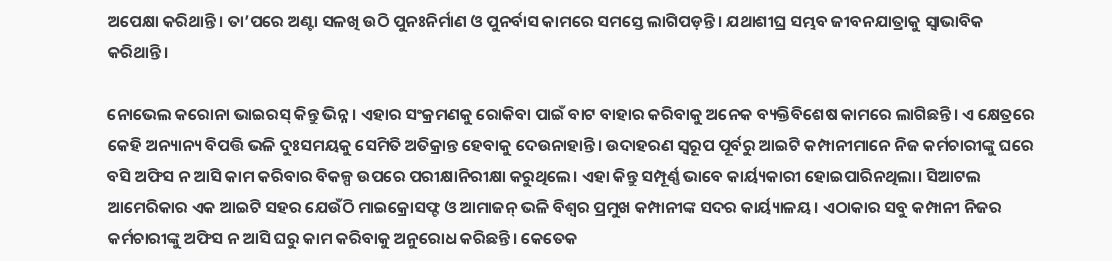ଅପେକ୍ଷା କରିଥାନ୍ତି। ତା’ପରେ ଅଣ୍ଟା ସଳଖି ଉଠି ପୁନଃନିର୍ମାଣ ଓ ପୁନର୍ବାସ କାମରେ ସମସ୍ତେ ଲାଗିପଡ଼ନ୍ତି। ଯଥାଶୀଘ୍ର ସମ୍ଭବ ଜୀବନଯାତ୍ରାକୁ ସ୍ବାଭାବିକ କରିଥାନ୍ତି।

ନୋଭେଲ କରୋନା ଭାଇରସ୍‌ କିନ୍ତୁ ଭିନ୍ନ। ଏହାର ସଂକ୍ରମଣକୁ ରୋକିବା ପାଇଁ ବାଟ ବାହାର କରିବାକୁ ଅନେକ ବ୍ୟକ୍ତିବିଶେଷ କାମରେ ଲାଗିଛନ୍ତି। ଏ କ୍ଷେତ୍ରରେ କେହି ଅନ୍ୟାନ୍ୟ ବିପତ୍ତି ଭଳି ଦୁଃସମୟକୁ ସେମିତି ଅତିକ୍ରାନ୍ତ ହେବାକୁ ଦେଉନାହାନ୍ତି। ଉଦାହରଣ ସ୍ବରୂପ ପୂର୍ବରୁ ଆଇଟି କମ୍ପାନୀମାନେ ନିଜ କର୍ମଚାରୀଙ୍କୁ ଘରେ ବସି ଅଫିସ ନ ଆସି କାମ କରିବାର ବିକଳ୍ପ ଉପରେ ପରୀକ୍ଷାନିରୀକ୍ଷା କରୁଥିଲେ। ଏହା କିନ୍ତୁ ସମ୍ପୂର୍ଣ୍ଣ ଭାବେ କାର୍ୟ୍ୟକାରୀ ହୋଇପାରିନଥିଲା। ସିଆଟଲ ଆମେରିକାର ଏକ ଆଇଟି ସହର ଯେଉଁଠି ମାଇକ୍ରୋସଫ୍ଟ ଓ ଆମାଜନ୍‌ ଭଳି ବିଶ୍ବର ପ୍ରମୁଖ କମ୍ପାନୀଙ୍କ ସଦର କାର୍ୟ୍ୟାଳୟ। ଏଠାକାର ସବୁ କମ୍ପାନୀ ନିଜର କର୍ମଚାରୀଙ୍କୁ ଅଫିସ ନ ଆସି ଘରୁ କାମ କରିବାକୁ ଅନୁରୋଧ କରିଛନ୍ତି। କେତେକ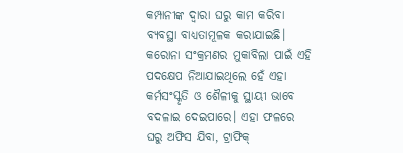କମ୍ପାନୀଙ୍କ ଦ୍ବାରା ଘରୁ କାମ କରିବା ବ୍ୟବସ୍ଥା ବାଧ୍ୟତାମୂଳକ କରାଯାଇଛି। କରୋନା ସଂକ୍ରମଣର ମୁକାବିଲା ପାଇଁ ଏହି ପଦକ୍ଷେପ ନିଆଯାଇଥିଲେ ହେଁ ଏହା କର୍ମସଂସ୍କୃତି ଓ ଶୈଳୀକୁ ସ୍ଥାୟୀ ଭାବେ ବଦଳାଇ ଦେଇପାରେ। ଏହା ଫଳରେ ଘରୁ ଅଫିସ ଯିବା, ଟ୍ରାଫିକ୍‌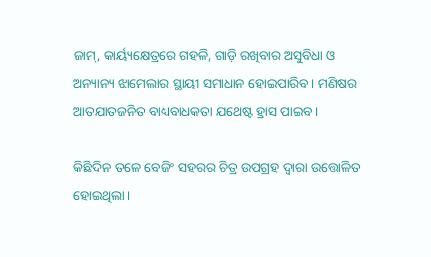ଜାମ୍‌, କାର୍ୟ୍ୟକ୍ଷେତ୍ରରେ ଗହଳି, ଗାଡ଼ି ରଖିବାର ଅସୁବିଧା ଓ ଅନ୍ୟାନ୍ୟ ଝାମେଲାର ସ୍ଥାୟୀ ସମାଧାନ ହୋଇପାରିବ। ମଣିଷର ଆତଯାତଜନିତ ବାଧ୍ୟବାଧକତା ଯଥେଷ୍ଟ ହ୍ରାସ ପାଇବ।

କିଛିଦିନ ତଳେ ବେଜିଂ ସହରର ଚିତ୍ର ଉପଗ୍ରହ ଦ୍ବାରା ଉତ୍ତୋଳିତ ହୋଇଥିଲା।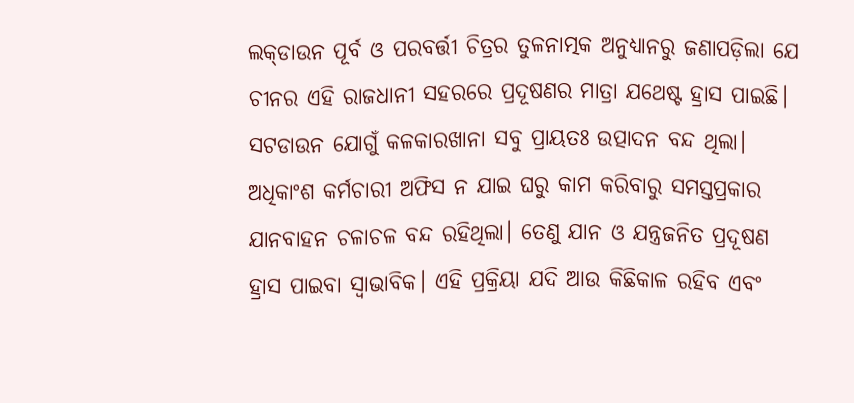ଲକ୍‌ଡାଉନ ପୂର୍ବ ଓ ପରବର୍ତ୍ତୀ ଚିତ୍ରର ତୁଳନାତ୍ମକ ଅନୁଧ୍ୟାନରୁ ଜଣାପଡ଼ିଲା ଯେ ଚୀନର ଏହି ରାଜଧାନୀ ସହରରେ ପ୍ରଦୂଷଣର ମାତ୍ରା ଯଥେଷ୍ଟ ହ୍ରାସ ପାଇଛି। ସଟଡାଉନ ଯୋଗୁଁ କଳକାରଖାନା ସବୁ ପ୍ରାୟତଃ ଉତ୍ପାଦନ ବନ୍ଦ ଥିଲା। ଅଧିକାଂଶ କର୍ମଚାରୀ ଅଫିସ ନ ଯାଇ ଘରୁ କାମ କରିବାରୁ ସମସ୍ତପ୍ରକାର ଯାନବାହନ ଚଳାଚଳ ବନ୍ଦ ରହିଥିଲା। ତେଣୁ ଯାନ ଓ ଯନ୍ତ୍ରଜନିତ ପ୍ରଦୂଷଣ ହ୍ରାସ ପାଇବା ସ୍ବାଭାବିକ। ଏହି ପ୍ରକ୍ରିୟା ଯଦି ଆଉ କିଛିକାଳ ରହିବ ଏବଂ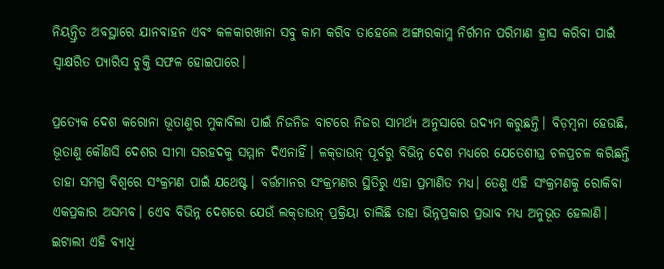ନିୟନ୍ତ୍ରିତ ଅବସ୍ଥାରେ ଯାନବାହନ ଏବଂ କଳକାରଖାନା ସବୁ କାମ କରିବ ତାହେଲେ ଅଙ୍ଗାରକାମ୍ଳ ନିର୍ଗମନ ପରିମାଣ ହ୍ରାସ କରିବା ପାଇଁ ସ୍ବାକ୍ଷରିତ ପ୍ୟାରିସ ଚୁକ୍ତି ସଫଳ ହୋଇପାରେ।

ପ୍ରତ୍ୟେକ ଦେଶ କରୋନା ଭୂତାଣୁର ମୁକାବିଲା ପାଇଁ ନିଜନିଜ ବାଟରେ ନିଜର ସାମର୍ଥ୍ୟ ଅନୁସାରେ ଉଦ୍ୟମ କରୁଛନ୍ତି। ବିଡ଼ମ୍ବନା ହେଉଛି, ଭୂତାଣୁ କୌଣସି ଦେଶର ସୀମା ସରହଦକୁ ସମ୍ମାନ ଦିଏନାହିଁ। ଳକ୍‌ଡାଉନ୍‌ ପୂର୍ବରୁ ବିଭିନ୍ନ ଦେଶ ମଧ୍ୟରେ ଯେତେଶୀଘ୍ର ଚଳପ୍ରଚଳ କରିଛନ୍ତି ତାହା ସମଗ୍ର ବିଶ୍ବରେ ସଂକ୍ରମଣ ପାଇଁ ଯଥେଷ୍ଟ। ବର୍ତ୍ତମାନର ସଂକ୍ରମଣର ସ୍ଥିତିରୁ ଏହା ପ୍ରମାଣିତ ମଧ୍ୟ। ତେଣୁ ଏହି ସଂକ୍ରମଣକୁ ରୋକିବା ଏକପ୍ରକାର ଅସମ୍ଭବ। ଏ‌େ‌ବ ବିଭିନ୍ନ ଦେଶରେ ଯେଉଁ ଲକ୍‌ଡାଉନ୍‌ ପ୍ରକ୍ରିୟା ଚାଲିଛି ତାହା ଭିନ୍ନପ୍ରକାର ପ୍ରଭାବ ମଧ୍ୟ ଅନୁଭୂତ ହେଲାଣି। ଇଟାଲୀ ଏହି ବ୍ୟାଧି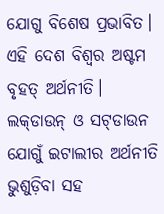ଯୋଗୁ ବିଶେଷ ପ୍ରଭାବିତ। ଏହି ଦେଶ ବିଶ୍ବର ଅଷ୍ଟମ ବୃହତ୍‌ ଅର୍ଥନୀତି। ଲକ୍‌ଡାଉନ୍‌ ଓ ସଟ୍‌ଡାଉନ ଯୋଗୁଁ ଇଟାଲୀର ଅର୍ଥନୀତି ଭୁଶୁଡ଼ିବା ସହ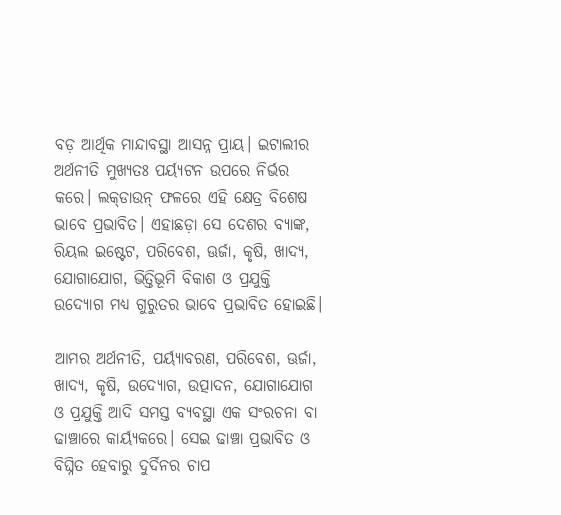ବଡ଼ ଆର୍ଥିକ ମାନ୍ଦାବସ୍ଥା ଆସନ୍ନ ପ୍ରାୟ। ଇଟାଲୀର ଅର୍ଥନୀତି ମୁଖ୍ୟତଃ ପର୍ୟ୍ୟଟନ ଉପରେ ନିର୍ଭର କରେ। ଲକ୍‌ଡାଉନ୍‌ ଫଳରେ ଏହି କ୍ଷେତ୍ର ବିଶେଷ ଭାବେ ପ୍ରଭାବିତ। ଏହାଛଡ଼ା ସେ ଦେଶର ବ୍ୟାଙ୍କ, ରିୟଲ ଇଷ୍ଟେଟ, ପରିବେଶ, ଊର୍ଜା, କୃଷି, ଖାଦ୍ୟ, ଯୋଗାଯୋଗ, ଭିତ୍ତିଭୂମି ବିକାଶ ଓ ପ୍ରଯୁକ୍ତି ଉଦ୍ୟୋଗ ମଧ୍ୟ ଗୁରୁତର ଭାବେ ପ୍ରଭାବିତ ହୋଇଛି।

ଆମର ଅର୍ଥନୀତି, ପର୍ୟ୍ୟାବରଣ, ପରିବେଶ, ଊର୍ଜା, ଖାଦ୍ୟ, କୃଷି, ଉଦ୍ୟୋଗ, ଉତ୍ପାଦନ, ଯୋଗାଯୋଗ ଓ ପ୍ରଯୁକ୍ତି ଆଦି ସମସ୍ତ ବ୍ୟବସ୍ଥା ଏକ ସଂରଚନା ବା ଢାଞ୍ଚାରେ କାର୍ୟ୍ୟକରେ। ସେଇ ଢାଞ୍ଚା ପ୍ରଭାବିତ ଓ ବିଘ୍ନିତ ହେବାରୁ ଦୁର୍ଦିନର ଚାପ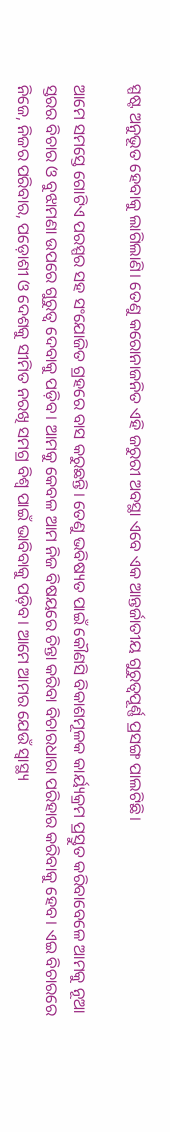ସ୍ପଷ୍ଟ ଅନୁଭୂତ ହେବାକୁ ଲାଗିଲାଣି। ତେଣୁ କରୋନାଜନିତ ଏହି ଜରୁରୀ ଅବସ୍ଥା ଏବେ ଏକ ଆନ୍ତର୍ଜାତୀୟ ଗୁରୁତ୍ବପୂର୍ଣ୍ଣ ପ୍ରସଙ୍ଗ ପାଲଟିଛି।

ଆମେ ସମସ୍ତେ ଗୋଟିଏ ପରସ୍ପର ସହ ସଂଯୋଜିତ ଗ୍ରହରେ ବାସ କରୁଛନ୍ତି। ତେଣୁ ଭବିଷ୍ୟତ ପାଇଁ କୌଣସି ବିକାଶମୂଳକ କାର୍ୟ୍ୟକ୍ରମ ପ୍ରସ୍ତୁତ କରିବାବେଳେ ଆମକୁ ନୂଆ ସ୍ତରର ବିଚାର ଓ ବୁଝାମଣା ଉପରେ ଗୁରୁତ୍ବ ଦେବାକୁ ପଡ଼ିବ। ଆମକୁ କେବଳ ଆମ ନିଜ ବିଷୟରେ ଚିନ୍ତା କରିବା ବିଚାରଧାରା ପରିହାର କରିବାକୁ ହେବ। ଏଇ ବିଚାରରେ ନିଜେ, ନିଜର ପରିବାର, ପଡ଼ୋଶୀ ଓ ଦେଶକୁ ସୀମିତ ନରଖି ସମଗ୍ର ବିଶ୍ବ ପାଇଁ ଭାବିବାକୁ ପଡ଼ିବ। ଆମେ ଆମର ଯେଉଁ ସ୍ବାସ୍ଥ୍ୟ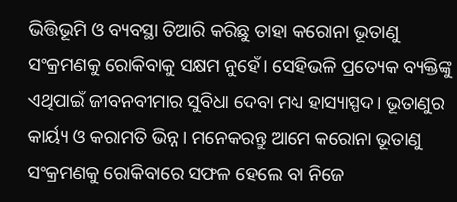ଭିତ୍ତିଭୂମି ଓ ବ୍ୟବସ୍ଥା ତିଆରି କରିଛୁ ତାହା କରୋନା ଭୂତାଣୁ ସଂକ୍ରମଣକୁ ରୋକିବାକୁ ସକ୍ଷମ ନୁହେଁ। ସେହିଭଳି ପ୍ରତ୍ୟେକ ବ୍ୟକ୍ତିଙ୍କୁ ଏଥିପାଇଁ ଜୀବନବୀମାର ସୁବିଧା ଦେବା ମଧ୍ୟ ହାସ୍ୟାସ୍ପଦ। ଭୂତାଣୁର କାର୍ୟ୍ୟ ଓ କରାମତି ଭିନ୍ନ। ମନେକରନ୍ତୁ ଆମେ କରୋନା ଭୂତାଣୁ ସଂକ୍ରମଣକୁ ରୋକିବାରେ ସଫଳ ହେଲେ ବା ନିଜେ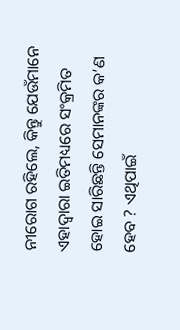ନୀରୋଗ ରହିଲେ, କିନ୍ତୁ ଯେଉଁମାନେ ଏହାଦ୍ବାରା ଇତିମଧ୍ୟରେ ସଂକ୍ରମିତ ହୋଇ ସାରିଛନ୍ତି ସେମାନଙ୍କର କ’ଣ ହେବ ? ଏଥିପାଇଁ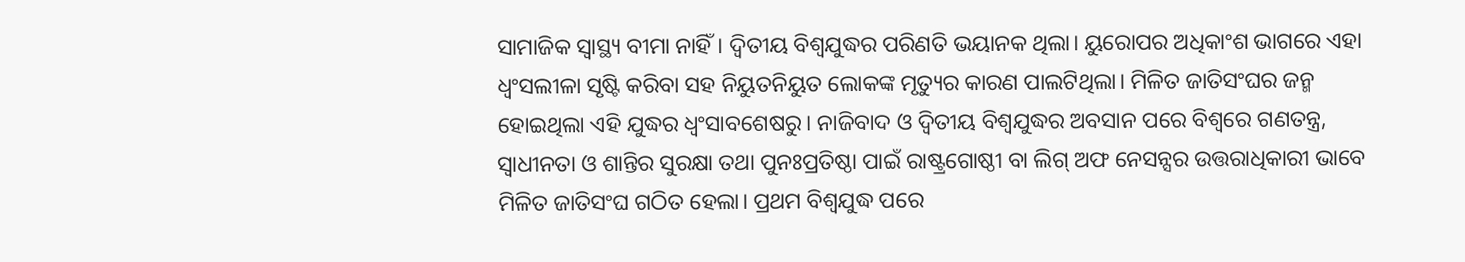ସାମାଜିକ ସ୍ବାସ୍ଥ୍ୟ ବୀମା ନାହିଁ। ଦ୍ବିତୀୟ ବିଶ୍ବଯୁଦ୍ଧର ପରିଣତି ଭୟାନକ ଥିଲା। ୟୁରୋପର ଅଧିକାଂଶ ଭାଗରେ ଏହା ଧ୍ବଂସଲୀଳା ସୃଷ୍ଟି କରିବା ସହ ନିୟୁତନିୟୁତ ଲୋକଙ୍କ ମୃତ୍ୟୁର କାରଣ ପାଲଟିଥିଲା। ମିଳିତ ଜାତିସଂଘର ଜନ୍ମ ହୋଇଥିଲା ଏହି ଯୁଦ୍ଧର ଧ୍ବଂସାବଶେଷରୁ। ନାଜିବାଦ ଓ ଦ୍ବିତୀୟ ବିଶ୍ବଯୁଦ୍ଧର ଅବସାନ ପରେ ବିଶ୍ବରେ ଗଣତନ୍ତ୍ର, ସ୍ବାଧୀନତା ଓ ଶାନ୍ତିର ସୁରକ୍ଷା ତଥା ପୁନଃପ୍ରତିଷ୍ଠା ପାଇଁ ରାଷ୍ଟ୍ରଗୋଷ୍ଠୀ ବା ଲିଗ୍‌ ଅଫ ନେସନ୍ସର ଉତ୍ତରାଧିକାରୀ ଭାବେ ମିଳିତ ଜାତିସଂଘ ଗଠିତ ହେଲା। ପ୍ରଥମ ବିଶ୍ବଯୁଦ୍ଧ ପରେ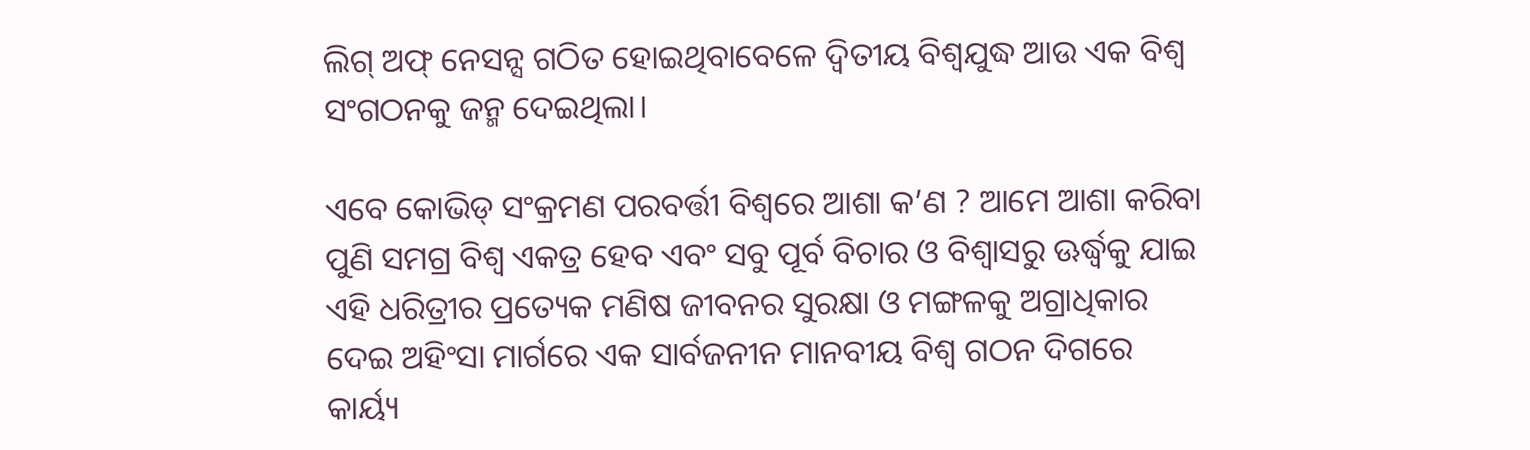ଲିଗ୍‌ ଅଫ୍‌ ନେସନ୍ସ ଗଠିତ ହୋଇଥିବାବେଳେ ଦ୍ବିତୀୟ ବିଶ୍ବଯୁଦ୍ଧ ଆଉ ଏକ ବିଶ୍ବ ସଂଗଠନକୁ ଜନ୍ମ ଦେଇଥିଲା।

ଏବେ କୋଭିଡ୍‌ ସଂକ୍ରମଣ ପରବର୍ତ୍ତୀ ବିଶ୍ବରେ ଆଶା କ’ଣ ? ଆମେ ଆଶା କରିବା ପୁଣି ସମଗ୍ର ବିଶ୍ବ ଏକତ୍ର ହେବ ଏବଂ ସବୁ ପୂର୍ବ ବିଚାର ଓ ବିଶ୍ବାସରୁ ଊର୍ଦ୍ଧ୍ବକୁ ଯାଇ ଏହି ଧରିତ୍ରୀର ପ୍ରତ୍ୟେକ ମଣିଷ ଜୀବନର ସୁରକ୍ଷା ଓ ମଙ୍ଗଳକୁ ଅଗ୍ରାଧିକାର ଦେଇ ଅହିଂସା ମାର୍ଗରେ ଏକ ସାର୍ବଜନୀନ ମାନବୀୟ ବିଶ୍ବ ଗଠନ ଦିଗରେ କାର୍ୟ୍ୟ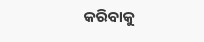କରିବାକୁ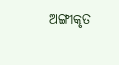ଅଙ୍ଗୀକୃତ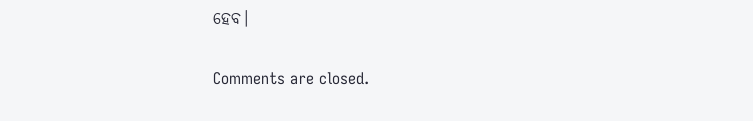ହେବ।

Comments are closed.